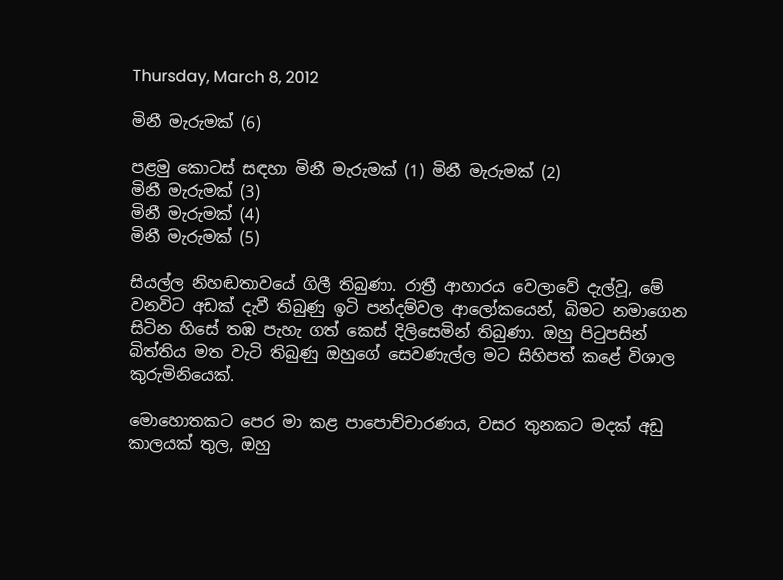Thursday, March 8, 2012

මිනී මැරුමක් (6)

පළමු කොටස් සඳහා මිනී මැරුමක් (1) මිනී මැරුමක් (2)
මිනී මැරුමක් (3)
මිනී මැරුමක් (4)
මිනී මැරුමක් (5)

සියල්ල නිහඬතාවයේ ගිලී තිබුණා. රාත්‍රී ආහාරය වෙලාවේ දැල්වූ, මේ වනවිට අඩක් දැවී තිබුණු ඉටි පන්දම්වල ආලෝකයෙන්, බිමට නමාගෙන සිටින හිසේ තඹ පැහැ ගත් කෙස් දිලිසෙමින් තිබුණා. ඔහු පිටුපසින් බිත්තිය මත වැටි තිබුණු ඔහුගේ සෙවණැල්ල මට සිහිපත් කළේ විශාල කුරුමිනියෙක්.

මොහොතකට පෙර මා කළ පාපොච්චාරණය, වසර තුනකට මදක් අඩු කාලයක් තුල, ඔහු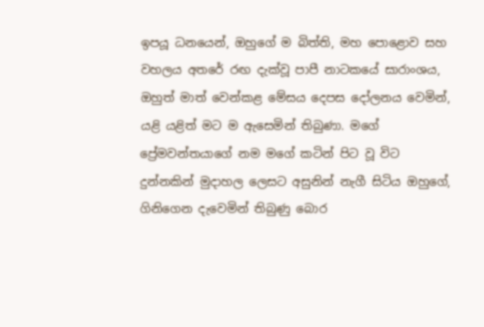ඉපයූ ධනයෙන්, ඔහුගේ ම බිත්ති, මහ පොළොව සහ වහලය අතරේ රඟ දැක්වූ පාපී නාටකයේ සාරාංශය, ඔහුත් මාත් වෙන්කළ මේසය දෙපස දෝලනය වෙමින්, යළි යළිත් මට ම ඇසෙමින් තිබුණා. මගේ ප්‍රේමවන්තයාගේ නම මගේ කටින් පිට වූ විට දුන්නකින් මුදාහල ලෙසට අසුනින් නැගී සිටිය ඔහුගේ, ගිනිගෙන දැවෙමින් තිබුණු බොර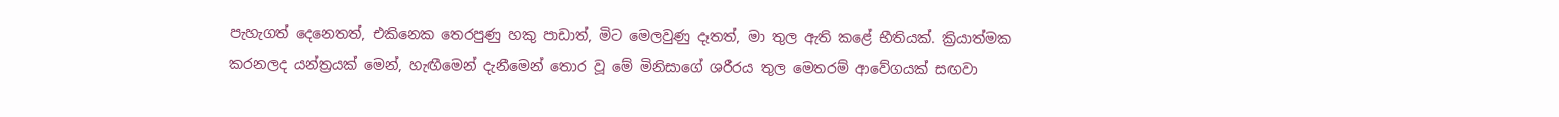පැහැගත් දෙනෙතත්, එකිනෙක තෙරපුණු හකු පාඩාත්, මිට මෙලවුණු දෑතත්, මා තුල ඇති කළේ භීතියක්. ක්‍රියාත්මක කරනලද යන්ත්‍රයක් මෙන්, හැඟීමෙන් දැනීමෙන් තොර වූ මේ මිනිසාගේ ශරීරය තුල මෙතරම් ආවේගයක් සඟවා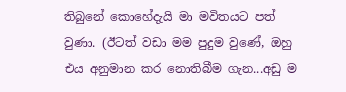තිබුනේ කොහේදැයි මා මවිතයට පත් වුණා. (ඊටත් වඩා මම පුදුම වුණේ, ඔහු එය අනුමාන කර නොතිබීම ගැන...අඩු ම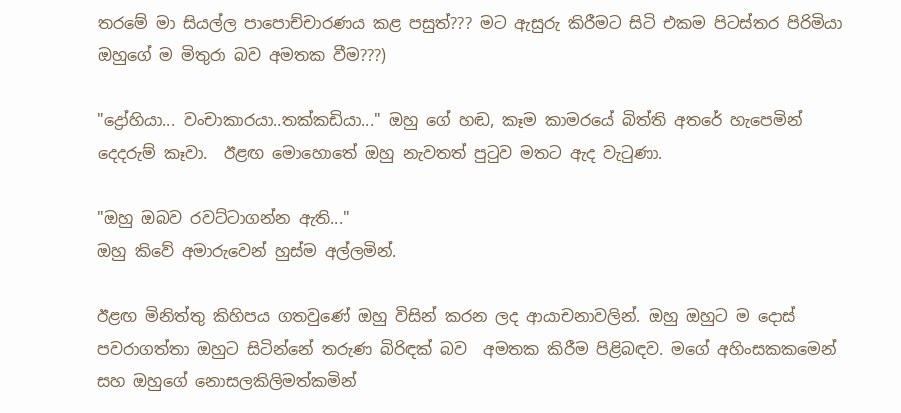තරමේ මා සියල්ල පාපොච්චාරණය කළ පසුත්??? මට ඇසුරු කිරීමට සිටි එකම පිටස්තර පිරිමියා ඔහුගේ ම මිතුරා බව අමතක වීම???)

"ද්‍රෝහියා... වංචාකාරයා..තක්කඩියා..." ඔහු ගේ හඬ, කෑම කාමරයේ බිත්ති අතරේ හැපෙමින් දෙදරුම් කෑවා.  ඊළඟ මොහොතේ ඔහු නැවතත් පුටුව මතට ඇද වැටුණා.

"ඔහු ඔබව රවට්ටාගන්න ඇති..."
ඔහු කිවේ අමාරුවෙන් හුස්ම අල්ලමින්.

ඊළඟ මිනිත්තු කිහිපය ගතවුණේ ඔහු විසින් කරන ලද ආයාචනාවලින්. ඔහු ඔහුට ම දොස් පවරාගත්තා ඔහුට සිටින්නේ තරුණ බිරිඳක් බව  අමතක කිරීම පිළිබඳව. මගේ අහිංසකකමෙන් සහ ඔහුගේ නොසලකිලිමත්කමින්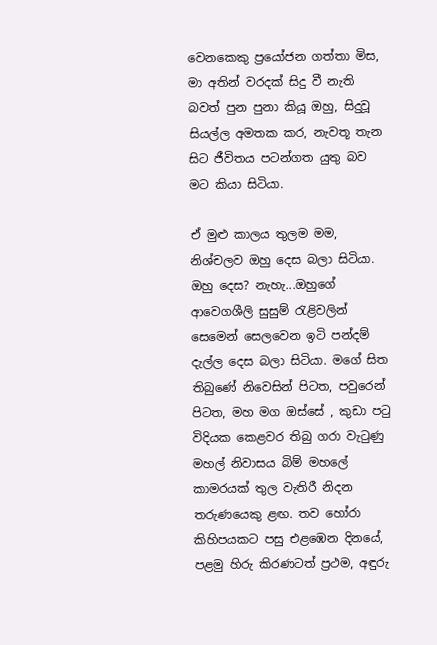වෙනකෙකු ප්‍රයෝජන ගත්තා මිස, මා අතින් වරදක් සිදු වී නැති බවත් පුන පුනා කියූ ඔහු, සිදුවූ සියල්ල අමතක කර, නැවතූ තැන සිට ජීවිතය පටන්ගත යුතු බව මට කියා සිටියා.

ඒ මුළු කාලය තුලම මම, නිශ්චලව ඔහු දෙස බලා සිටියා. ඔහු දෙස? නැහැ...ඔහුගේ ආවෙගශීලි සුසුම් රැළිවලින් සෙමෙන් සෙලවෙන ඉටි පන්දම් දැල්ල දෙස බලා සිටියා. මගේ සිත තිබුණේ නිවෙසින් පිටත, පවුරෙන් පිටත, මහ මග ඔස්සේ , කුඩා පටු විදියක කෙළවර තිබු ගරා වැටුණු මහල් නිවාසය බිම් මහලේ කාමරයක් තුල වැතිරී නිදන තරුණයෙකු ළඟ. තව හෝරා කිහිපයකට පසු එළඹෙන දිනයේ, පළමු හිරු කිරණටත් ප්‍රථම, අඳුරු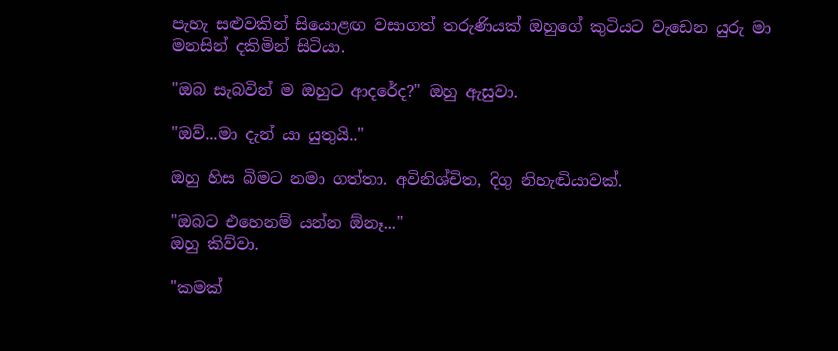පැහැ සළුවකින් සියොළඟ වසාගත් තරුණියක් ඔහුගේ කුටියට වැඩෙන යුරු මා මනසින් දකිමින් සිටියා.

"ඔබ සැබවින් ම ඔහුට ආදරේද?" ඔහු ඇසුවා.

"ඔව්...මා දැන් යා යුතුයි.."

ඔහු හිස බිමට නමා ගත්තා. අවිනිශ්චිත, දිගු නිහැඬියාවක්.

"ඔබට එහෙනම් යන්න ඕනෑ..."
ඔහු කිව්වා.

"කමක්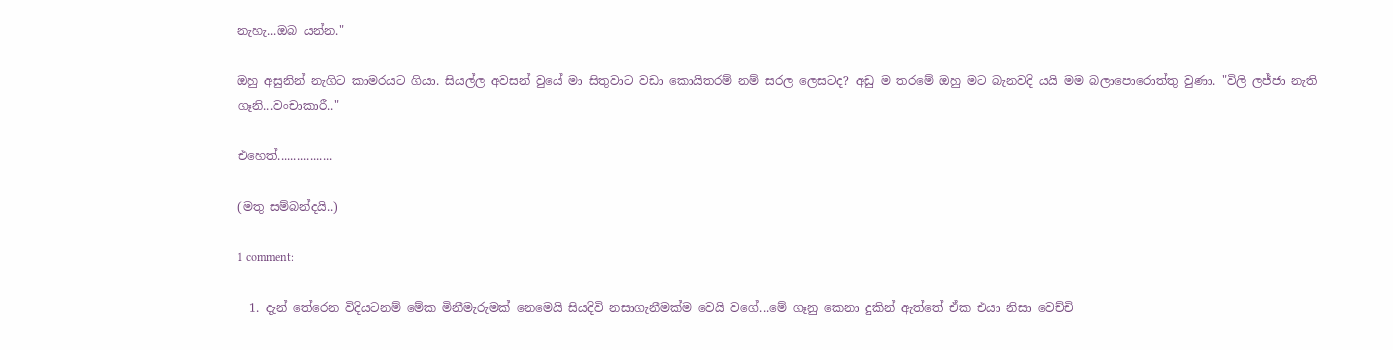නැහැ...ඔබ යන්න."

ඔහු අසුනින් නැගිට කාමරයට ගියා. සියල්ල අවසන් වුයේ මා සිතුවාට වඩා කොයිතරම් නම් සරල ලෙසටද? අඩු ම තරමේ ඔහු මට බැනවදි යයි මම බලාපොරොත්තු වුණා. "විලි ලජ්ජා නැති ගෑනි...වංචාකාරී.."

එහෙත්.................

(මතු සම්බන්දයි..)

1 comment:

  1. දැන් තේරෙන විදියටනම් මේක මිනීමැරුමක් නෙමෙයි සියදිවි නසාගැනීමක්ම වෙයි වගේ...මේ ගෑනු කෙනා දුකින් ඇත්තේ ඒක එයා නිසා වෙච්චි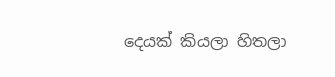දෙයක් කියලා හිතලා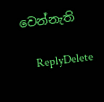වෙන්නැති

    ReplyDelete